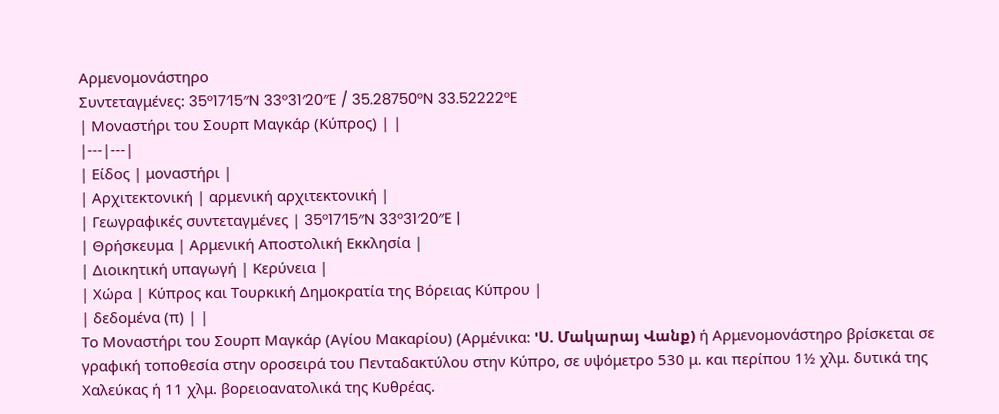Αρμενομονάστηρο
Συντεταγμένες: 35°17′15″N 33°31′20″E / 35.28750°N 33.52222°E
| Μοναστήρι του Σουρπ Μαγκάρ (Κύπρος) | |
|---|---|
| Είδος | μοναστήρι |
| Αρχιτεκτονική | αρμενική αρχιτεκτονική |
| Γεωγραφικές συντεταγμένες | 35°17′15″N 33°31′20″E |
| Θρήσκευμα | Αρμενική Αποστολική Εκκλησία |
| Διοικητική υπαγωγή | Κερύνεια |
| Χώρα | Κύπρος και Τουρκική Δημοκρατία της Βόρειας Κύπρου |
| δεδομένα (π) | |
Το Μοναστήρι του Σουρπ Μαγκάρ (Αγίου Μακαρίου) (Αρμένικα: 'Ս. Մակարայ Վանք) ή Αρμενομονάστηρο βρίσκεται σε γραφική τοποθεσία στην οροσειρά του Πενταδακτύλου στην Κύπρο, σε υψόμετρο 530 μ. και περίπου 1½ χλμ. δυτικά της Χαλεύκας ή 11 χλμ. βορειοανατολικά της Κυθρέας.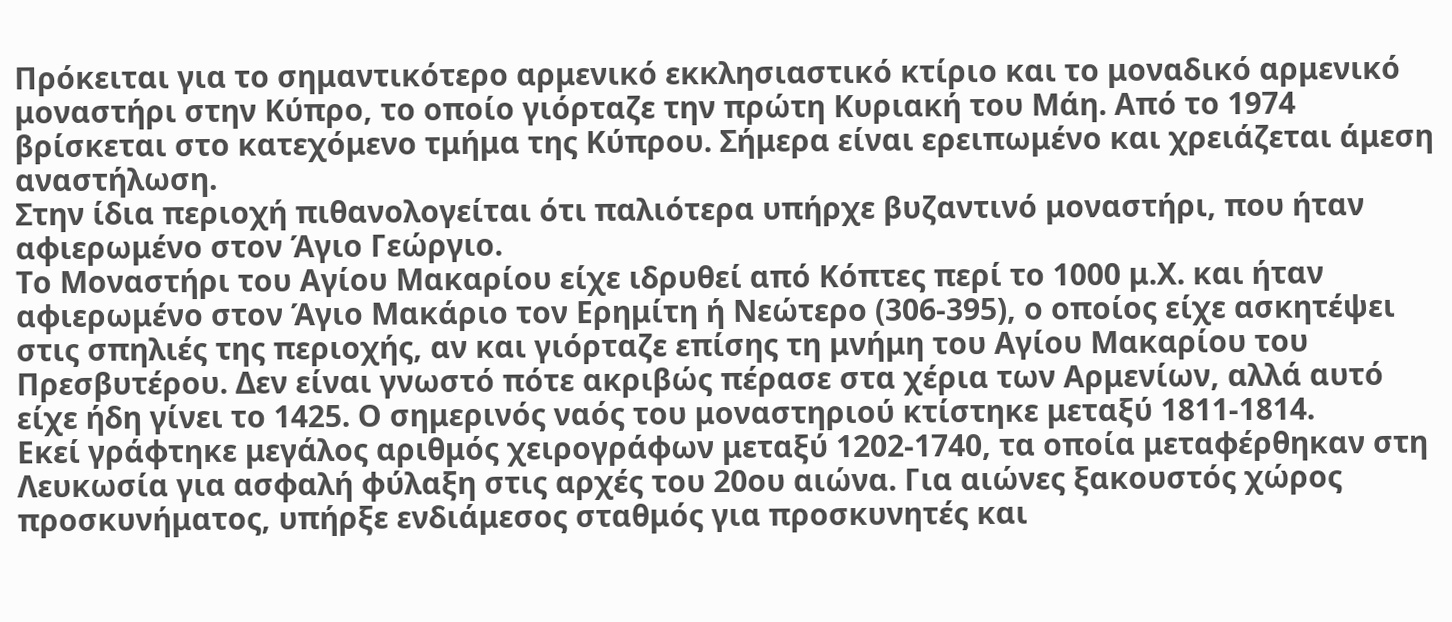Πρόκειται για το σημαντικότερο αρμενικό εκκλησιαστικό κτίριο και το μοναδικό αρμενικό μοναστήρι στην Κύπρο, το οποίο γιόρταζε την πρώτη Κυριακή του Μάη. Από το 1974 βρίσκεται στο κατεχόμενο τμήμα της Κύπρου. Σήμερα είναι ερειπωμένο και χρειάζεται άμεση αναστήλωση.
Στην ίδια περιοχή πιθανολογείται ότι παλιότερα υπήρχε βυζαντινό μοναστήρι, που ήταν αφιερωμένο στον Άγιο Γεώργιο.
Το Μοναστήρι του Αγίου Μακαρίου είχε ιδρυθεί από Κόπτες περί το 1000 μ.Χ. και ήταν αφιερωμένο στον Άγιο Μακάριο τον Ερημίτη ή Νεώτερο (306-395), ο οποίος είχε ασκητέψει στις σπηλιές της περιοχής, αν και γιόρταζε επίσης τη μνήμη του Αγίου Μακαρίου του Πρεσβυτέρου. Δεν είναι γνωστό πότε ακριβώς πέρασε στα χέρια των Αρμενίων, αλλά αυτό είχε ήδη γίνει το 1425. Ο σημερινός ναός του μοναστηριού κτίστηκε μεταξύ 1811-1814.
Εκεί γράφτηκε μεγάλος αριθμός χειρογράφων μεταξύ 1202-1740, τα οποία μεταφέρθηκαν στη Λευκωσία για ασφαλή φύλαξη στις αρχές του 20ου αιώνα. Για αιώνες ξακουστός χώρος προσκυνήματος, υπήρξε ενδιάμεσος σταθμός για προσκυνητές και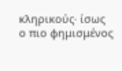κληρικούς· ίσως ο πιο φημισμένος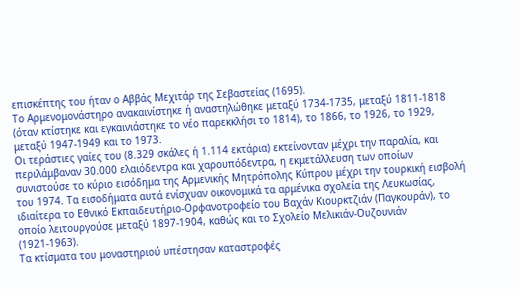επισκέπτης του ήταν ο Αββάς Μεχιτάρ της Σεβαστείας (1695).
Το Αρμενομονάστηρο ανακαινίστηκε ή αναστηλώθηκε μεταξύ 1734-1735, μεταξύ 1811-1818 (όταν κτίστηκε και εγκαινιάστηκε το νέο παρεκκλήσι το 1814), το 1866, το 1926, το 1929, μεταξύ 1947-1949 και το 1973.
Οι τεράστιες γαίες του (8.329 σκάλες ή 1.114 εκτάρια) εκτείνονταν μέχρι την παραλία, και περιλάμβαναν 30.000 ελαιόδεντρα και χαρουπόδεντρα, η εκμετάλλευση των οποίων συνιστούσε το κύριο εισόδημα της Αρμενικής Μητρόπολης Κύπρου μέχρι την τουρκική εισβολή του 1974. Τα εισοδήματα αυτά ενίσχυαν οικονομικά τα αρμένικα σχολεία της Λευκωσίας, ιδιαίτερα το Εθνικό Εκπαιδευτήριο-Ορφανοτροφείο του Βαχάν Κιουρκτζιάν (Παγκουράν), το οποίο λειτουργούσε μεταξύ 1897-1904, καθώς και το Σχολείο Μελικιάν-Ουζουνιάν (1921-1963).
Τα κτίσματα του μοναστηριού υπέστησαν καταστροφές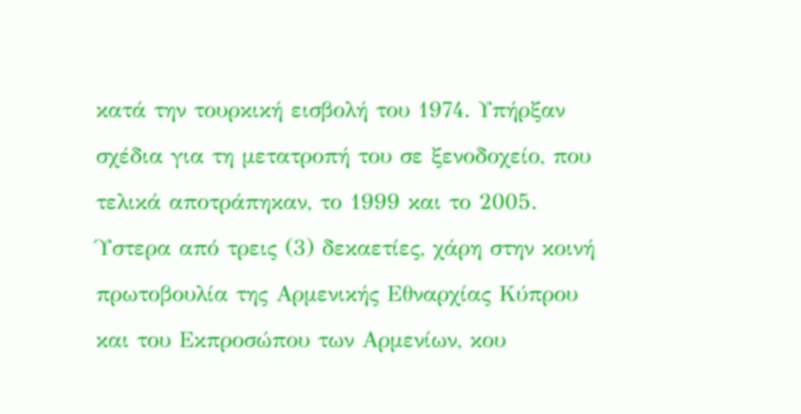κατά την τουρκική εισβολή του 1974. Υπήρξαν σχέδια για τη μετατροπή του σε ξενοδοχείο, που τελικά αποτράπηκαν, το 1999 και το 2005. Ύστερα από τρεις (3) δεκαετίες, χάρη στην κοινή πρωτοβουλία της Αρμενικής Εθναρχίας Κύπρου και του Εκπροσώπου των Αρμενίων, κου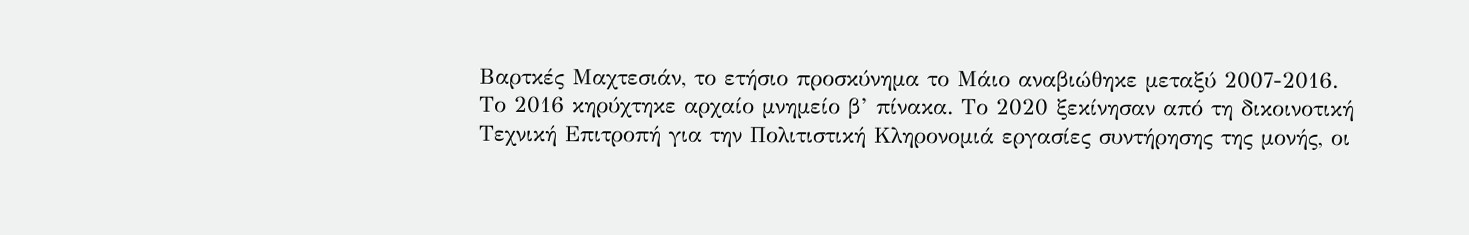Βαρτκές Μαχτεσιάν, το ετήσιο προσκύνημα το Μάιο αναβιώθηκε μεταξύ 2007-2016.
Το 2016 κηρύχτηκε αρχαίο μνημείο β’ πίνακα. Το 2020 ξεκίνησαν από τη δικοινοτική Τεχνική Επιτροπή για την Πολιτιστική Κληρονομιά εργασίες συντήρησης της μονής, οι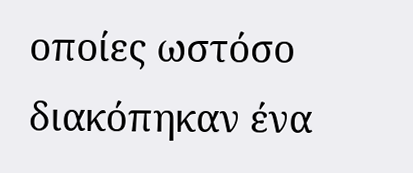οποίες ωστόσο διακόπηκαν ένα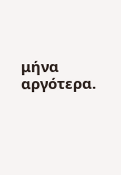μήνα αργότερα.